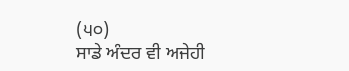(੫੦)
ਸਾਡੇ ਅੰਦਰ ਵੀ ਅਜੇਹੀ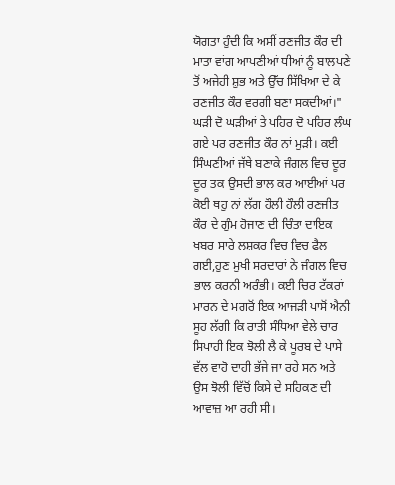ਯੋਗਤਾ ਹੁੰਦੀ ਕਿ ਅਸੀਂ ਰਣਜੀਤ ਕੌਰ ਦੀ ਮਾਤਾ ਵਾਂਗ ਆਪਣੀਆਂ ਧੀਆਂ ਨੂੰ ਬਾਲਪਣੇ ਤੋਂ ਅਜੇਹੀ ਸ਼ੁਭ ਅਤੇ ਉੱਚ ਸਿੱਖਿਆ ਦੇ ਕੇ ਰਣਜੀਤ ਕੌਰ ਵਰਗੀ ਬਣਾ ਸਕਦੀਆਂ।"
ਘੜੀ ਦੋ ਘੜੀਆਂ ਤੇ ਪਹਿਰ ਦੋ ਪਹਿਰ ਲੰਘ ਗਏ ਪਰ ਰਣਜੀਤ ਕੌਰ ਨਾਂ ਮੁੜੀ। ਕਈ ਸਿੰਘਣੀਆਂ ਜੱਥੇ ਬਣਾਕੇ ਜੰਗਲ ਵਿਚ ਦੂਰ ਦੂਰ ਤਕ ਉਸਦੀ ਭਾਲ ਕਰ ਆਈਆਂ ਪਰ ਕੋਈ ਥਹੁ ਨਾਂ ਲੱਗ ਹੌਲੀ ਹੌਲੀ ਰਣਜੀਤ ਕੌਰ ਦੇ ਗੁੰਮ ਹੋਜਾਣ ਦੀ ਚਿੰਤਾ ਦਾਇਕ ਖਬਰ ਸਾਰੇ ਲਸ਼ਕਰ ਵਿਚ ਵਿਚ ਫੈਲ ਗਈ,ਹੁਣ ਮੁਖੀ ਸਰਦਾਰਾਂ ਨੇ ਜੰਗਲ ਵਿਚ ਭਾਲ ਕਰਨੀ ਅਰੰਭੀ। ਕਈ ਚਿਰ ਟੱਕਰਾਂ ਮਾਰਨ ਦੇ ਮਗਰੋਂ ਇਕ ਆਜੜੀ ਪਾਸੋਂ ਐਨੀ ਸੂਹ ਲੱਗੀ ਕਿ ਰਾਤੀ ਸੰਧਿਆ ਵੇਲੇ ਚਾਰ ਸਿਪਾਹੀ ਇਕ ਝੋਲੀ ਲੈ ਕੇ ਪੂਰਬ ਦੇ ਪਾਸੇ ਵੱਲ ਵਾਹੋ ਦਾਹੀ ਭੱਜੇ ਜਾ ਰਹੇ ਸਨ ਅਤੇ ਉਸ ਝੋਲੀ ਵਿੱਚੋਂ ਕਿਸੇ ਦੇ ਸਹਿਕਣ ਦੀ ਆਵਾਜ਼ ਆ ਰਹੀ ਸੀ।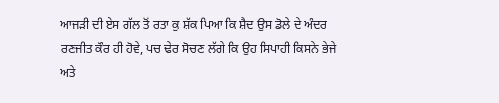ਆਜੜੀ ਦੀ ਏਸ ਗੱਲ ਤੋਂ ਰਤਾ ਕੁ ਸ਼ੱਕ ਪਿਆ ਕਿ ਸ਼ੈਦ ਉਸ ਡੋਲੇ ਦੇ ਅੰਦਰ ਰਣਜੀਤ ਕੌਰ ਹੀ ਹੋਵੇ, ਪਚ ਢੇਰ ਸੋਚਣ ਲੱਗੇ ਕਿ ਉਹ ਸਿਪਾਹੀ ਕਿਸਨੇ ਭੇਜੇ ਅਤੇ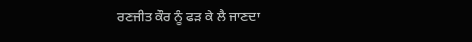ਰਣਜੀਤ ਕੌਰ ਨੂੰ ਫੜ ਕੇ ਲੈ ਜਾਣਦਾ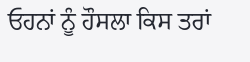ਓਹਨਾਂ ਨੂੰ ਹੌਸਲਾ ਕਿਸ ਤਰਾਂ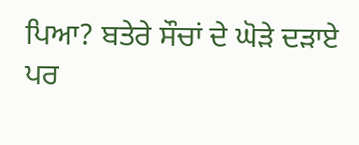ਪਿਆ? ਬਤੇਰੇ ਸੌਚਾਂ ਦੇ ਘੋੜੇ ਦੜਾਏ ਪਰ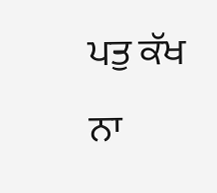ਪਤੁ ਕੱਖ ਨਾ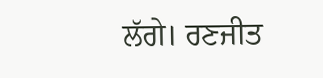ਲੱਗੇ। ਰਣਜੀਤ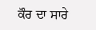ਕੌਰ ਦਾ ਸਾਰੇ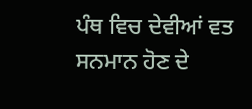ਪੰਥ ਵਿਚ ਦੇਵੀਆਂ ਵਤ ਸਨਮਾਨ ਹੋਣ ਦੇ